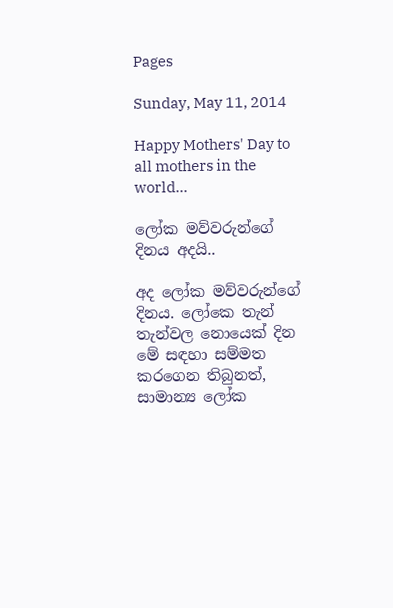Pages

Sunday, May 11, 2014

Happy Mothers' Day to all mothers in the world...

ලෝක මව්වරුන්ගේ දිනය අදයි..

අද ලෝක මව්වරුන්ගේ දිනය. ලෝකෙ තැන් තැන්වල නොයෙක් දින මේ සඳහා සම්මත කරගෙන තිබුනත්, සාමාන්‍ය ලෝක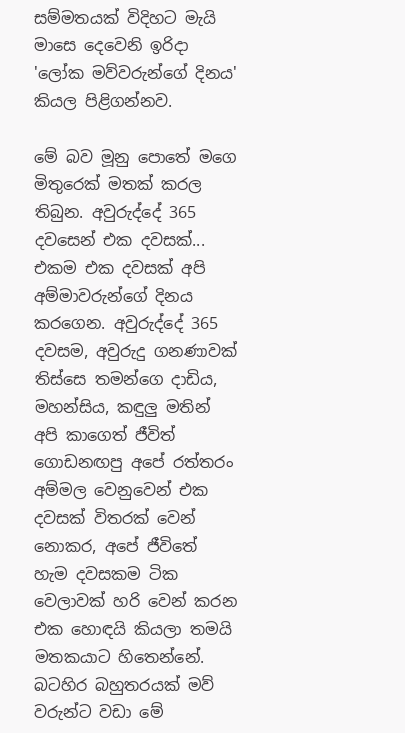සම්මතයක් විදිහට මැයි මාසෙ දෙවෙනි ඉරිදා 'ලෝක මව්වරුන්ගේ දිනය' කියල පිළිගන්නව.

මේ බව මූනු පොතේ මගෙ මිතුරෙක් මතක් කරල තිබුන. අවුරුද්දේ 365 දවසෙන් එක දවසක්... එකම එක දවසක් අපි අම්මාවරුන්ගේ දිනය කරගෙන. අවුරුද්දේ 365 දවසම, අවුරුදු ගනණාවක් තිස්සෙ තමන්ගෙ දාඩිය, මහන්සිය, කඳුලු මතින් අපි කාගෙත් ජීවිත් ගොඩනඟපු අපේ රත්තරං අම්මල වෙනුවෙන් එක දවසක් විතරක් වෙන් නොකර, අපේ ජීවිතේ හැම දවසකම ටික වෙලාවක් හරි වෙන් කරන එක හොඳයි කියලා තමයි මතකයාට හිතෙන්නේ. බටහිර බහුතරයක් මව් වරුන්ට වඩා මේ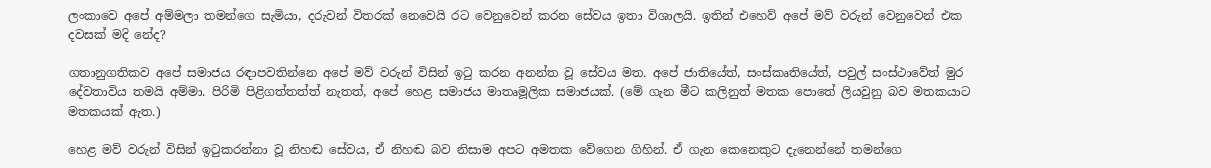ලංකාවෙ අපේ අම්මලා තමන්ගෙ සැමියා, දරුවන් විතරක් නෙවෙයි රට වෙනුවෙන් කරන සේවය ඉතා විශාලයි. ඉතින් එහෙව් අපේ මව් වරුන් වෙනුවෙන් එක දවසක් මදි නේද?

ගතානුගතිකව අපේ සමාජය රඳාපවතින්නෙ අපේ මව් වරුන් විසින් ඉටු කරන අනන්ත වූ සේවය මත. අපේ ජාතියේත්, සංස්කෘතියේත්, පවුල් සංස්ථාවේත් මුර දේවතාවිය තමයි අම්මා. පිරිමි පිළිගත්තත්ත් නැතත්, අපේ හෙළ සමාජය මාතෘමූලික සමාජයක්. (මේ ගැන මීට කලිනුත් මතක පොතේ ලියවුනු බව මතකයාට මතකයක් ඇත.)

හෙළ මව් වරුන් විසින් ඉටුකරන්නා වූ නිහඬ සේවය, ඒ නිහඬ බව නිසාම අපට අමතක වේගෙන ගිහින්. ඒ ගැන කෙනෙකුට දැනෙන්නේ තමන්ගෙ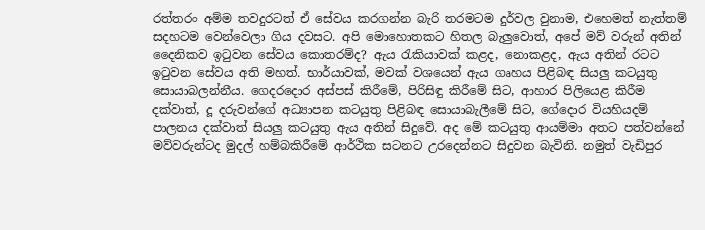රත්තරං අම්ම තවදුරටත් ඒ සේවය කරගන්න බැරි තරමටම දුර්වල වුනාම, එහෙමත් නැත්තම් සදහටම වෙන්වෙලා ගිය දවසට. අපි මොහොතකට හිතල බැලුවොත්, අපේ මව් වරුන් අතින් දෛනිකව ඉටුවන සේවය කොතරම්ද? ඇය රැකියාවක් කළද, නොකළද, ඇය අතින් රටට ඉටුවන සේවය අති මහත්. භාර්යාවක්, මවක් වශයෙන් ඇය ගෘහය පිළිබඳ සියලු කටයුතු සොයාබලන්නීය. ගෙදරදොර අස්පස් කිරීමේ, පිරිසිඳු කිරීමේ සිට, ආහාර පිලියෙළ කිරීම දක්වාත්, දූ දරුවන්ගේ අධ්‍යාපන කටයුතු පිළිබඳ සොයාබැලීමේ සිට, ගේදොර වියහියදම් පාලනය දක්වාත් සියලු කටයුතු ඇය අතින් සිදුවේ. අද මේ කටයුතු ආයම්මා අතට පත්වන්නේ මව්වරුන්ටද මුදල් හම්බකිරීමේ ආර්ථික සටනට උරදෙන්නට සිදුවන බැවිනි. නමුත් වැඩිපුර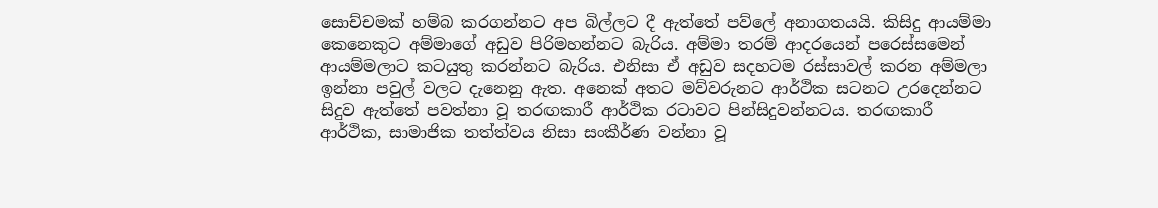සොච්චමක් හම්බ කරගන්නට අප බිල්ලට දී ඇත්තේ පව්ලේ අනාගතයයි. කිසිදු ආයම්මා කෙනෙකුට අම්මාගේ අඩුව පිරිමහන්නට බැරිය. අම්මා තරම් ආදරයෙන් පරෙස්සමෙන් ආයම්මලාට කටයුතු කරන්නට බැරිය. එනිසා ඒ අඩුව සදහටම රස්සාවල් කරන අම්මලා ඉන්නා පවුල් වලට දැනෙනු ඇත. අනෙක් අතට මව්වරුනට ආර්ථික සටනට උරදෙන්නට සිදුව ඇත්තේ පවත්නා වූ තරඟකාරී ආර්ථික රටාවට පින්සිදුවන්නටය. තරඟකාරී ආර්ථික, සාමාජික තත්ත්වය නිසා සංකීර්ණ වන්නා වූ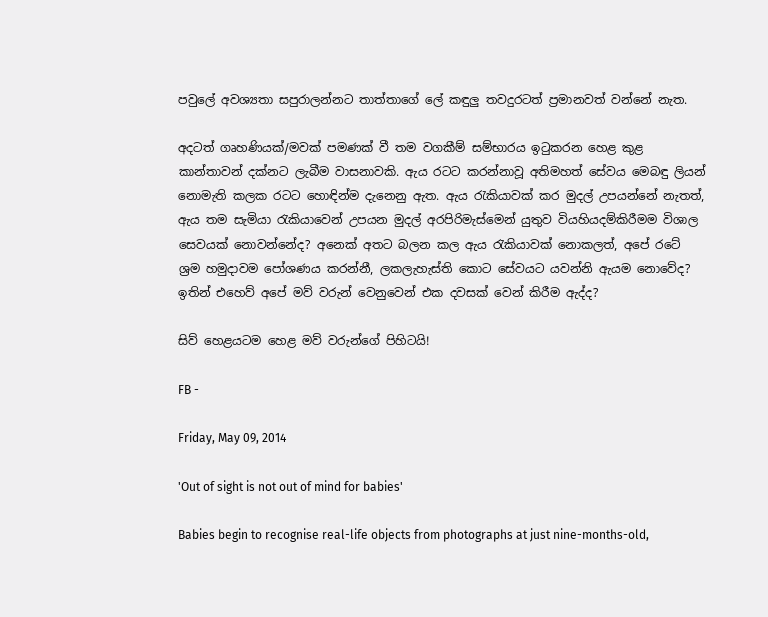පවුලේ අවශ්‍යතා සපුරාලන්නට තාත්තාගේ ලේ කඳුලු තවදුරටත් ප්‍රමානවත් වන්නේ නැත.

අදටත් ගෘහණියක්/මවක් පමණක් වී තම වගකීම් සම්භාරය ඉටුකරන හෙළ කුළ කාන්තාවන් දක්නට ලැබීම වාසනාවකි. ඇය රටට කරන්නාවූ අතිමහත් සේවය මෙබඳු ලියන් නොමැති කලක රටට හොඳින්ම දැනෙනු ඇත. ඇය රැකියාවක් කර මුදල් උපයන්නේ නැතත්, ඇය තම සැමියා රැකියාවෙන් උපයන මුදල් අරපිරිමැස්මෙන් යුතුව වියහියදම්කිරීමම විශාල සෙවයක් නොවන්නේද? අනෙක් අතට බලන කල ඇය රැකියාවක් නොකලත්, අපේ රටේ ශ්‍රම හමුදාවම පෝශණය කරන්නී, ලකලැහැස්ති කොට සේවයට යවන්නි ඇයම නොවේද? ඉතින් එහෙව් අපේ මව් වරුන් වෙනුවෙන් එක දවසක් වෙන් කිරීම ඇද්ද?

සිව් හෙළයටම හෙළ මව් වරුන්ගේ පිහිටයි!

FB -

Friday, May 09, 2014

'Out of sight is not out of mind for babies'

Babies begin to recognise real-life objects from photographs at just nine-months-old,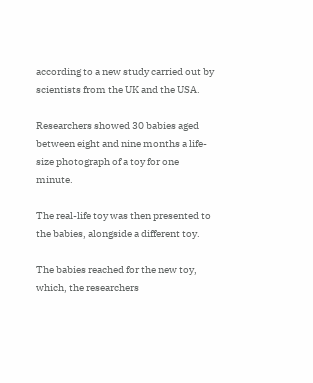according to a new study carried out by scientists from the UK and the USA.

Researchers showed 30 babies aged between eight and nine months a life-size photograph of a toy for one minute.

The real-life toy was then presented to the babies, alongside a different toy.

The babies reached for the new toy, which, the researchers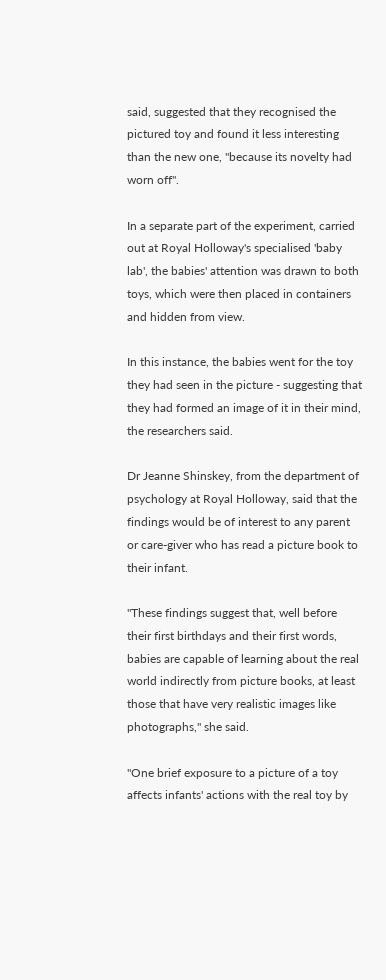said, suggested that they recognised the pictured toy and found it less interesting than the new one, "because its novelty had worn off".

In a separate part of the experiment, carried out at Royal Holloway's specialised 'baby lab', the babies' attention was drawn to both toys, which were then placed in containers and hidden from view.

In this instance, the babies went for the toy they had seen in the picture - suggesting that they had formed an image of it in their mind, the researchers said.

Dr Jeanne Shinskey, from the department of psychology at Royal Holloway, said that the findings would be of interest to any parent or care-giver who has read a picture book to their infant.

"These findings suggest that, well before their first birthdays and their first words, babies are capable of learning about the real world indirectly from picture books, at least those that have very realistic images like photographs," she said.

"One brief exposure to a picture of a toy affects infants' actions with the real toy by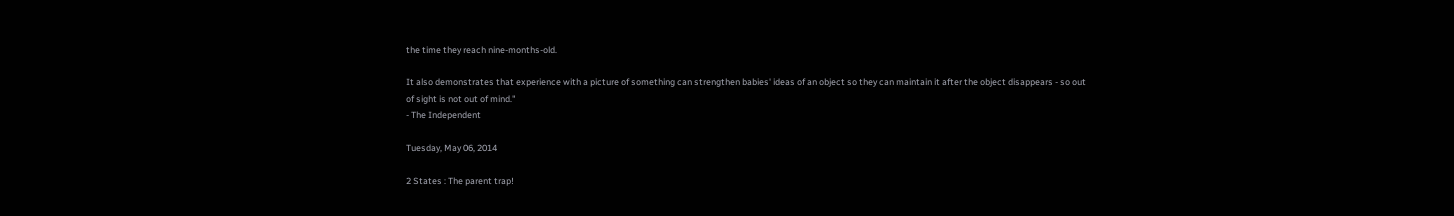the time they reach nine-months-old.

It also demonstrates that experience with a picture of something can strengthen babies' ideas of an object so they can maintain it after the object disappears - so out of sight is not out of mind."
- The Independent

Tuesday, May 06, 2014

2 States : The parent trap!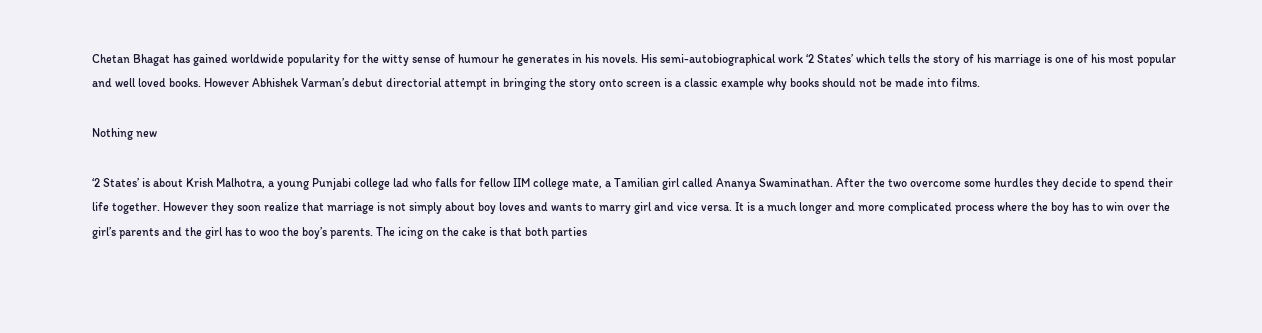Chetan Bhagat has gained worldwide popularity for the witty sense of humour he generates in his novels. His semi-autobiographical work ‘2 States’ which tells the story of his marriage is one of his most popular and well loved books. However Abhishek Varman’s debut directorial attempt in bringing the story onto screen is a classic example why books should not be made into films.

Nothing new

‘2 States’ is about Krish Malhotra, a young Punjabi college lad who falls for fellow IIM college mate, a Tamilian girl called Ananya Swaminathan. After the two overcome some hurdles they decide to spend their life together. However they soon realize that marriage is not simply about boy loves and wants to marry girl and vice versa. It is a much longer and more complicated process where the boy has to win over the girl’s parents and the girl has to woo the boy’s parents. The icing on the cake is that both parties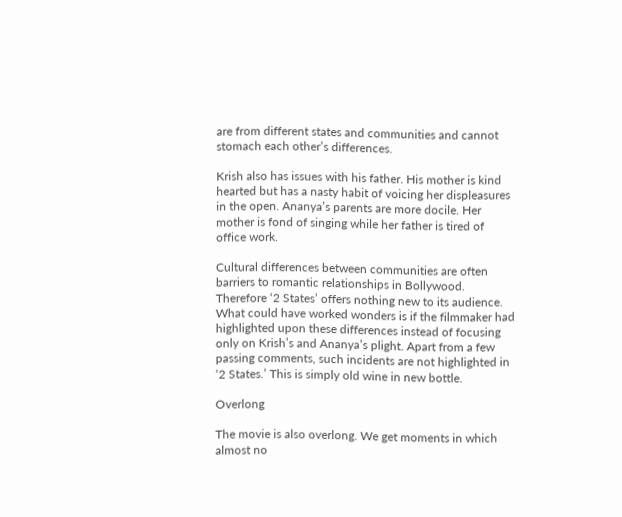are from different states and communities and cannot stomach each other’s differences.

Krish also has issues with his father. His mother is kind hearted but has a nasty habit of voicing her displeasures in the open. Ananya’s parents are more docile. Her mother is fond of singing while her father is tired of office work.

Cultural differences between communities are often barriers to romantic relationships in Bollywood. Therefore ‘2 States’ offers nothing new to its audience. What could have worked wonders is if the filmmaker had highlighted upon these differences instead of focusing only on Krish’s and Ananya’s plight. Apart from a few passing comments, such incidents are not highlighted in ‘2 States.’ This is simply old wine in new bottle.

Overlong

The movie is also overlong. We get moments in which almost no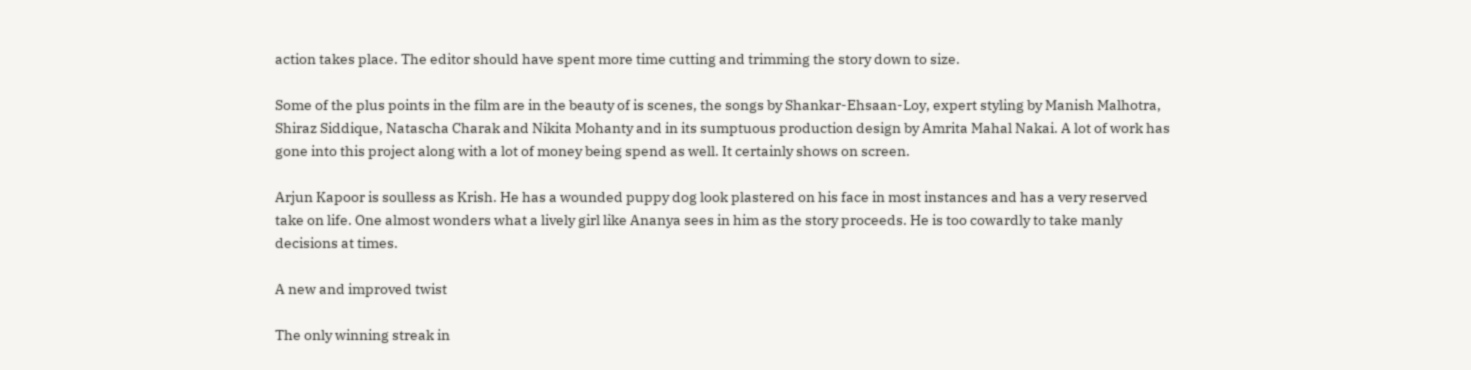action takes place. The editor should have spent more time cutting and trimming the story down to size.

Some of the plus points in the film are in the beauty of is scenes, the songs by Shankar-Ehsaan-Loy, expert styling by Manish Malhotra, Shiraz Siddique, Natascha Charak and Nikita Mohanty and in its sumptuous production design by Amrita Mahal Nakai. A lot of work has gone into this project along with a lot of money being spend as well. It certainly shows on screen.

Arjun Kapoor is soulless as Krish. He has a wounded puppy dog look plastered on his face in most instances and has a very reserved take on life. One almost wonders what a lively girl like Ananya sees in him as the story proceeds. He is too cowardly to take manly decisions at times.

A new and improved twist

The only winning streak in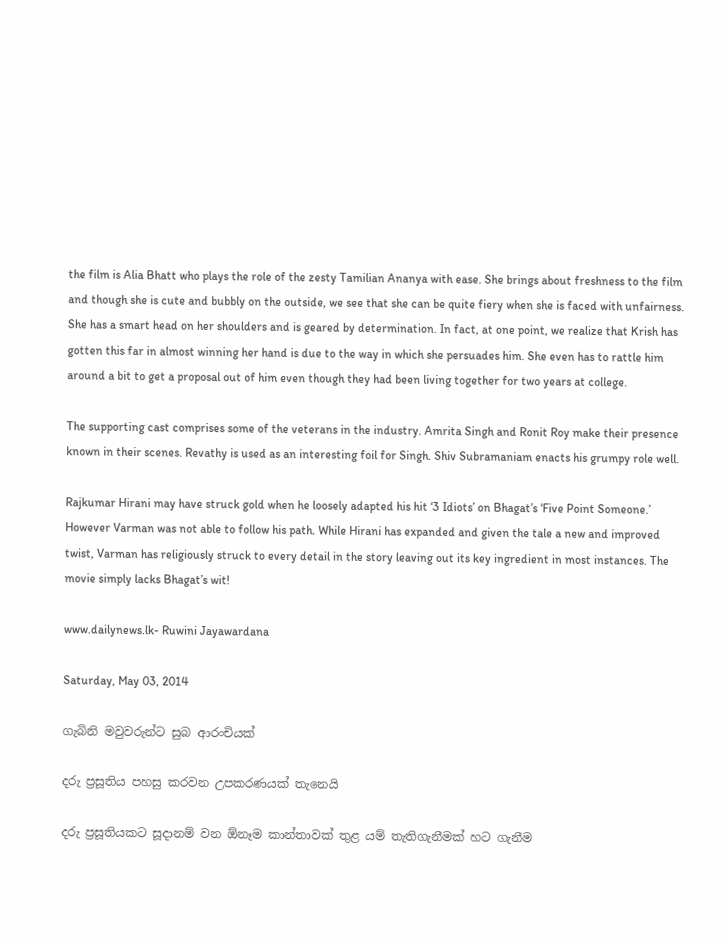the film is Alia Bhatt who plays the role of the zesty Tamilian Ananya with ease. She brings about freshness to the film and though she is cute and bubbly on the outside, we see that she can be quite fiery when she is faced with unfairness. She has a smart head on her shoulders and is geared by determination. In fact, at one point, we realize that Krish has gotten this far in almost winning her hand is due to the way in which she persuades him. She even has to rattle him around a bit to get a proposal out of him even though they had been living together for two years at college.

The supporting cast comprises some of the veterans in the industry. Amrita Singh and Ronit Roy make their presence known in their scenes. Revathy is used as an interesting foil for Singh. Shiv Subramaniam enacts his grumpy role well.

Rajkumar Hirani may have struck gold when he loosely adapted his hit ‘3 Idiots’ on Bhagat’s ‘Five Point Someone.’ However Varman was not able to follow his path. While Hirani has expanded and given the tale a new and improved twist, Varman has religiously struck to every detail in the story leaving out its key ingredient in most instances. The movie simply lacks Bhagat’s wit!

www.dailynews.lk- Ruwini Jayawardana

Saturday, May 03, 2014

ගැබිනි මවුවරුන්ට සුබ ආරංචියක්

දරු ප්‍රසූතිය පහසු කරවන උපකරණයක් තැනෙයි

දරු ප්‍රසූතියකට සූදානම් වන ඕනෑම කාන්තාවක් තුළ යම් තැතිගැනීමක් හට ගැනීම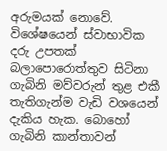අරුමයක් නොවේ. විශේෂයෙන් ස්වාභාවික දරු උපතක් බලා‍පොරොත්තුව සිටිනා ගැබිනි මව්වරුන් තුළ එකී තැතිගැන්ම වැඩි වශයෙන් දැකිය හැක. බොහෝ ගැබිනි කාන්තාවන්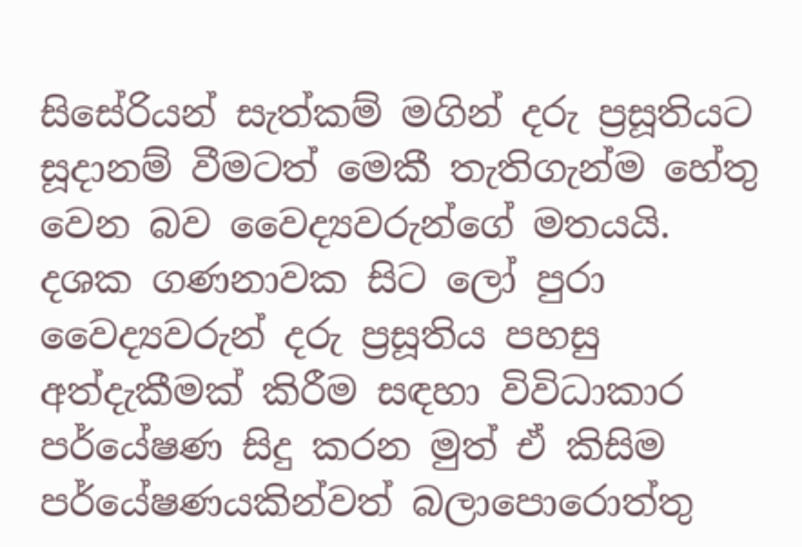සිසේරියන් සැත්කම් මගින් දරු ප්‍රසූතියට සූදානම් වීමටත් මෙකී තැතිගැන්ම හේතු වෙන බව වෛද්‍යවරුන්ගේ මතයයි.
දශක ගණනාවක සිට ලෝ පුරා වෛද්‍යවරුන් දරු ප්‍රසූතිය පහසු අත්දැකීමක් කිරීම සඳහා විවිධාකාර පර්යේෂණ සිදු කරන මුත් ඒ කිසිම පර්යේෂණයකින්වත් බලා‍පොරොත්තු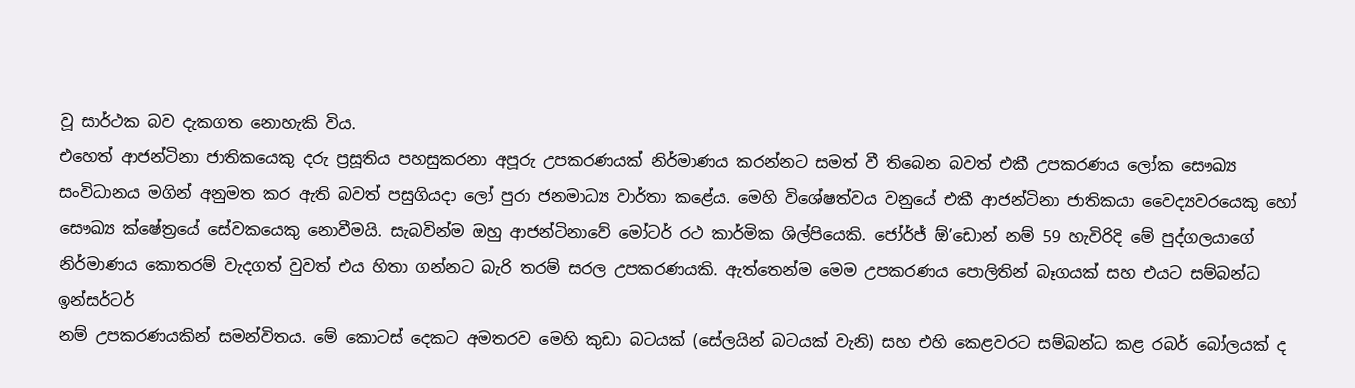වූ සාර්ථක බව දැකගත නොහැකි විය.
එහෙත් ආජන්ටිනා ජාතිකයෙකු දරු ප්‍රසූතිය පහසුකරනා අපූරු උපකරණයක් නිර්මාණය කරන්නට සමත් වී තිබෙන බවත් එකී උපකරණය ලෝක සෞඛ්‍ය සංවිධානය මගින් අනුමත කර ඇති බවත් පසුගියදා ලෝ පුරා ජනමාධ්‍ය වාර්තා කළේය. මෙහි විශේෂත්වය වනුයේ එකී ආජන්ටිනා ජාතිකයා වෛද්‍යවරයෙකු හෝ සෞඛ්‍ය ක්ෂේත්‍රයේ සේවකයෙකු නොවීමයි. සැබවින්ම ඔහු ආජන්ටිනාවේ මෝටර් රථ කාර්මික ශිල්පියෙකි. ජෝර්ජ් ඕ’ඩොන් නම් 59 හැවිරිදි මේ පුද්ගලයාගේ නිර්මාණය කොතරම් වැදගත් වුවත් එය හිතා ගන්නට බැරි තරම් සරල උපකරණයකි. ඇත්තෙන්ම මෙම උපකරණය ‍පොලිතින් බෑගයක් සහ එයට සම්බන්ධ ඉන්සර්ටර්
නම් උපකරණයකින් සමන්විතය. මේ කොටස් දෙකට අමතරව මෙහි කුඩා බටයක් (සේලයින් බටයක් වැනි) සහ එහි කෙළවරට සම්බන්ධ කළ රබර් බෝලයක් ද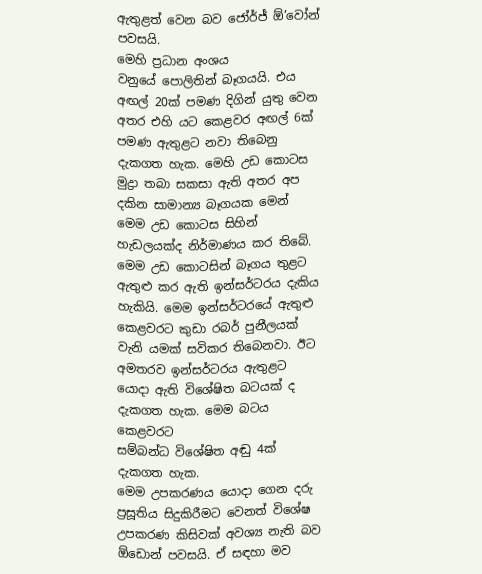ඇතුළත් වෙන බව ජෝර්ජ් ඕ’වෝන් පවසයි.
මෙහි ප්‍රධාන අංශය වනුයේ ‍පොලිතින් බෑගයයි. එය අඟල් 20ක් පමණ දිගින් යුතු වෙන අතර එහි යට කෙළවර අඟල් 6ක් පමණ ඇතුළට නවා තිබෙනු දැකගත හැක. මෙහි උඩ කොටස මුද්‍රා තබා සකසා ඇති අතර අප දකින සාමාන්‍ය බෑගයක මෙන් මෙම උඩ කොටස සිහින් හැඩලයක්ද නිර්මාණය කර තිබේ. මෙම උඩ කොටසින් බෑගය තුළට ඇතුළු කර ඇති ඉන්සර්ටරය දැකිය හැකියි. මෙම ඉන්සර්ටරයේ ඇතුළු කෙළවරට කුඩා රබර් පුනීලයක් වැනි යමක් සවිකර තිබෙනවා. ඊට අමතරව ඉන්සර්ටරය ඇතුළට යොදා ඇති විශේෂිත බටයක් ද දැකගත හැක. මෙම බටය කෙළවරට
සම්බන්ධ විශේෂිත අඬු 4ක් දැකගත හැක.
මෙම උපකරණය යොදා ගෙන දරු ප්‍රසූතිය සිදුකිරීමට වෙනත් විශේෂ උපකරණ කිසිවක් අවශ්‍ය නැති බව ඕඩොන් පවසයි. ඒ සඳහා මව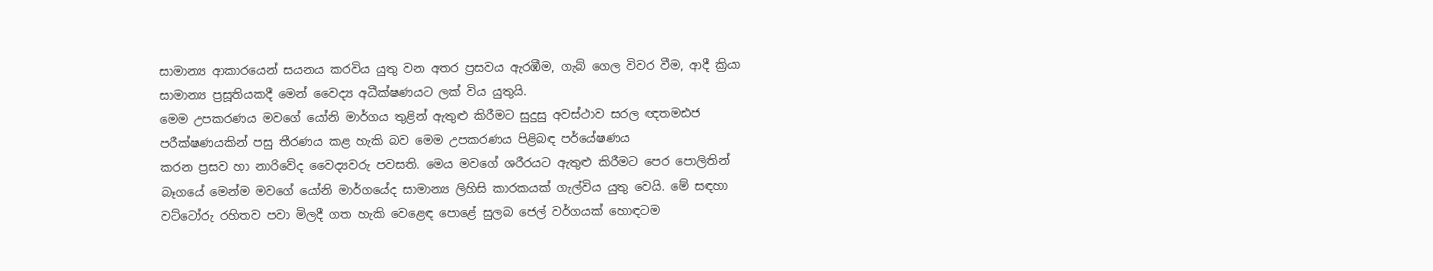සාමාන්‍ය ආකාරයෙන් සයනය කරවිය යුතු වන අතර ප්‍රසවය ඇරඹීම, ගැබ් ගෙල විවර වීම, ආදී ක්‍රියා සාමාන්‍ය ප්‍රසූතියකදී මෙන් වෛද්‍ය අධීක්ෂණයට ලක් විය යුතුයි.
මෙම උපකරණය මවගේ යෝනි මාර්ගය තුළින් ඇතුළු කිරීමට සුදුසු අවස්ථාව සරල ඥතමඪජ පරීක්ෂණයකින් පසු තීරණය කළ හැකි බව මෙම උපකරණය පිළිබඳ පර්යේෂණය
කරන ප්‍රසව හා නාරිවේද වෛද්‍යවරු පවසති. මෙය මවගේ ශරීරයට ඇතුළු කිරීමට පෙර ‍පොලිතින් බෑගයේ මෙන්ම මවගේ යෝනි මාර්ගයේද සාමාන්‍ය ලිහිසි කාරකයක් ගැල්විය යුතු වෙයි. මේ සඳහා වට්ටෝරු රහිතව පවා මිලදී ගත හැකි වෙළෙඳ ‍පොළේ සුලබ ජෙල් වර්ගයක් හොඳටම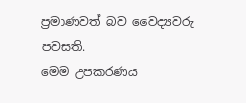ප්‍රමාණවත් බව වෛද්‍යවරු පවසති.
මෙම උපකරණය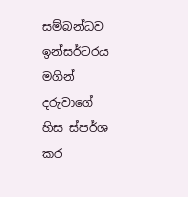සම්බන්ධව ඉන්සර්ටරය මගින් දරුවාගේ හිස ස්පර්ශ කර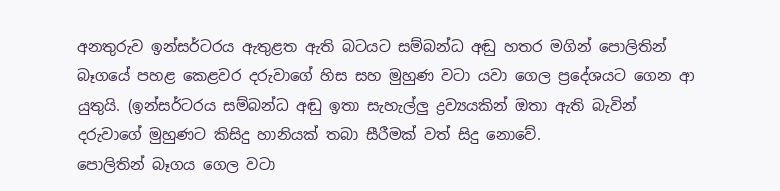අනතුරුව ඉන්සර්ටරය ඇතුළත ඇති බටයට සම්බන්ධ අඬු හතර මගින් ‍පොලිතින් බෑගයේ පහළ කෙළවර දරුවාගේ හිස සහ මුහුණ වටා යවා ගෙල ප්‍රදේශයට ගෙන ආ යුතුයි. (ඉන්සර්ටරය සම්බන්ධ අඬු ඉතා සැහැල්ලු ද්‍රව්‍යයකින් ඔතා ඇති බැවින් දරුවාගේ මුහුණට කිසිදු හානියක් තබා සීරීමක් වත් සිදු නොවේ.
පොලිතින් බෑගය ගෙල වටා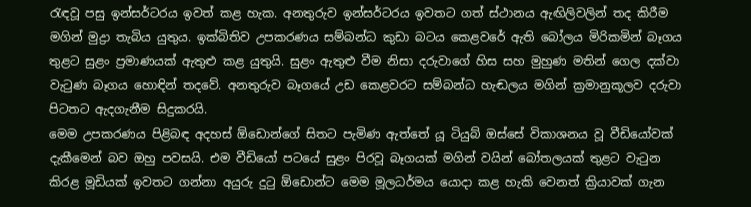රැඳවූ පසු ඉන්සර්ටරය ඉවත් කළ හැක. අනතුරුව ඉන්සර්ටරය ඉවතට ගත් ස්ථානය ඇඟිලිවලින් තද කිරීම මගින් මුද්‍රා තැබිය යුතුය. ඉක්බිතිව උපකරණය සම්බන්ධ කුඩා බටය කෙළවරේ ඇති බෝලය මිරිකමින් බෑගය තුළට සුළං ප්‍රමාණයක් ඇතුළු කළ යුතුයි. සුළං ඇතුළු වීම නිසා දරුවාගේ හිස සහ මුහුණ මතින් ගෙල දක්වා වැටුණ බෑගය හොඳින් තදවේ. අනතුරුව බෑගයේ උඩ කෙළවරට සම්බන්ධ හැඬලය මගින් ක්‍රමානුකූලව දරුවා පිටතට ඇදගැනීම සිදුකරයි.
මෙම උපකරණය පිළිබඳ අදහස් ඕඩොන්ගේ සිතට පැමිණ ඇත්තේ යූ ටියුබ් ඔස්සේ විකාශනය වූ වීඩියෝවක් දැකීමෙන් බව ඔහු පවසයි. එම වීඩියෝ පටයේ සුළං පිරවූ බෑගයක් මගින් වයින් බෝතලයක් තුළට වැටුන කිරළ මූඩියක් ඉවතට ගන්නා අයුරු දුටු ඕඩොන්ට මෙම මූලධර්මය යොදා කළ හැකි වෙනත් ක්‍රියාවක් ගැන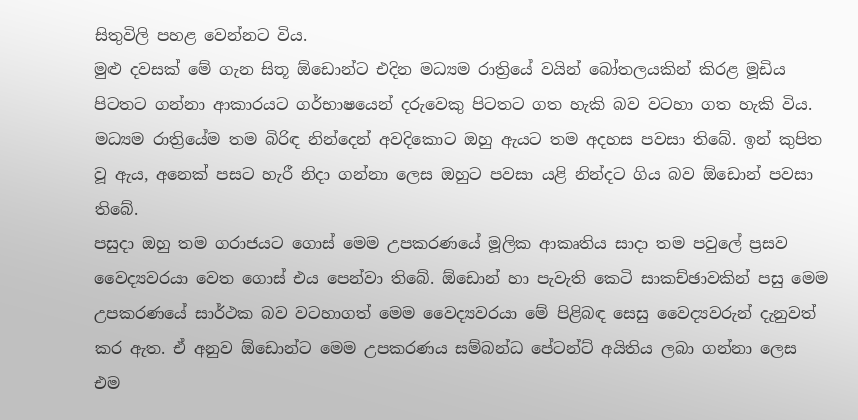සිතුවිලි පහළ වෙන්නට විය.
මුළු දවසක් මේ ගැන සිතූ ඕඩොන්ට එදින මධ්‍යම රාත්‍රියේ වයින් බෝතලයකින් කිරළ මූඩිය පිටතට ගන්නා ආකාරයට ගර්භාෂයෙන් දරුවෙකු පිටතට ගත හැකි බව වටහා ගත හැකි විය. මධ්‍යම රාත්‍රියේම තම බිරිඳ නින්දෙන් අවදිකොට ඔහු ඇයට තම අදහස පවසා තිබේ. ඉන් කුපිත වූ ඇය, අනෙක් පසට හැරී නිදා ගන්නා ලෙස ඔහුට පවසා යළි නින්දට ගිය බව ඕඩොන් පවසා තිබේ.
පසුදා ඔහු තම ගරාජයට ගොස් මෙම උපකරණයේ මූලික ආකෘතිය සාදා තම පවු‍ලේ ප්‍රසව වෛද්‍යවරයා වෙත ගොස් එය පෙන්වා තිබේ. ඕඩොන් හා පැවැති කෙටි සාකච්ඡාවකින් පසු මෙම උපකරණයේ සාර්ථක බව වටහාගත් මෙම වෛද්‍යවරයා මේ පිළිබඳ සෙසු වෛද්‍යවරුන් දැනුවත් කර ඇත. ඒ අනුව ඕඩොන්ට මෙම උපකරණය සම්බන්ධ පේටන්ට් අයිතිය ලබා ගන්නා ලෙස එම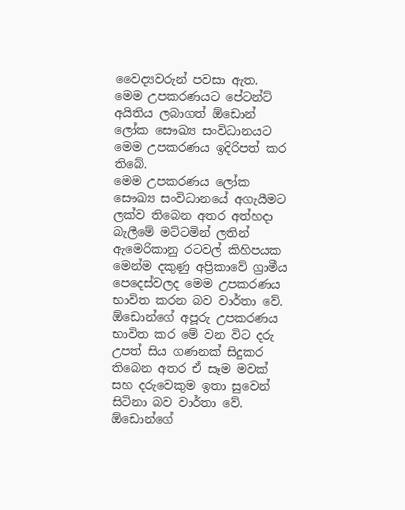වෛද්‍යවරුන් පවසා ඇත.
මෙම උපකරණයට පේටන්ට් අයිතිය ලබාගත් ඕඩොන් ලෝක සෞඛ්‍ය සංවිධානයට මෙම උපකරණය ඉදිරිපත් කර තිබේ.
මෙම උපකරණය ලෝක සෞඛ්‍ය සංවිධානයේ අගැයීමට ලක්ව තිබෙන අතර අත්හදා බැලීමේ මට්ටමින් ලතින් ඇමෙරිකානු රටවල් කිහිපයක මෙන්ම දකුණු අප්‍රිකාවේ ග්‍රාමීය පෙදෙස්වලද මෙම උපකරණය භාවිත කරන බව වාර්තා වේ. ඕඩොන්ගේ අපූරු උපකරණය භාවිත කර මේ වන විට දරු උපත් සිය ගණනක් සිදුකර තිබෙන අතර ඒ සෑම මවක් සහ දරුවෙකුම ඉතා සුවෙන් සිටිනා බව වාර්තා වේ.
ඕඩොන්ගේ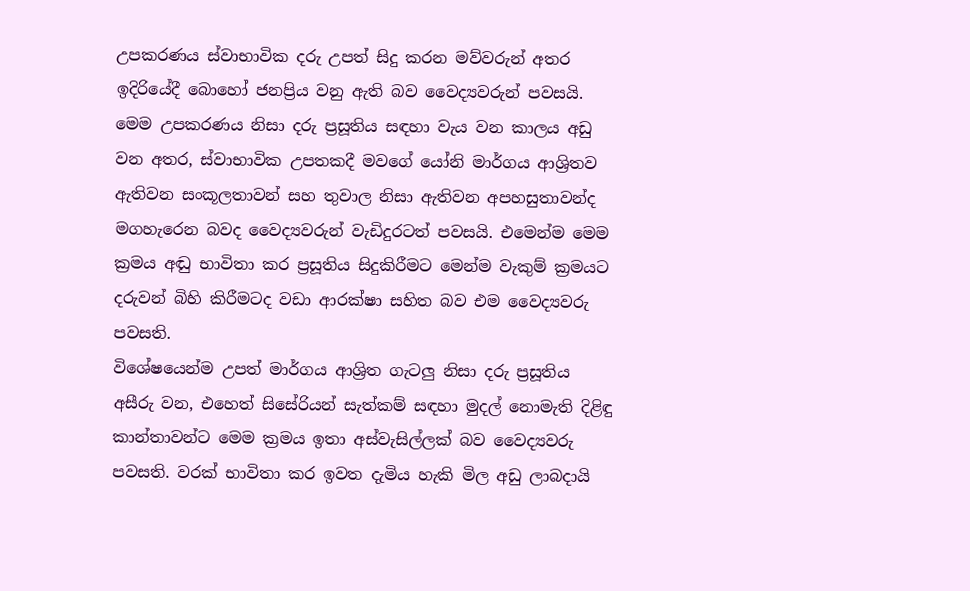උපකරණය ස්වාභාවික දරු උපත් සිදු කරන මව්වරුන් අතර ඉදිරියේදී බොහෝ ජනප්‍රිය වනු ඇති බව වෛද්‍යවරුන් පවසයි. මෙම උපකරණය නිසා දරු ප්‍රසූතිය සඳහා වැය වන කාලය අඩු වන අතර, ස්වාභාවික උපතකදී මවගේ යෝනි මාර්ගය ආශ්‍රිතව ඇතිවන සංකූලතාවන් සහ තුවාල නිසා ඇතිවන අපහසුතාවන්ද මගහැරෙන බවද වෛද්‍යවරුන් වැඩිදුරටත් පවසයි. එමෙන්ම මෙම ක්‍රමය අඬු භාවිතා කර ප්‍රසූතිය සිදුකිරීමට මෙන්ම වැකුම් ක්‍රමයට දරුවන් බිහි කිරීමටද වඩා ආරක්ෂා සහිත බව එම වෛද්‍යවරු පවසති.
විශේෂයෙන්ම උපත් මාර්ගය ආශ්‍රිත ගැටලු නිසා දරු ප්‍රසූතිය අසීරු වන, එහෙත් සිසේරියන් සැත්කම් සඳහා මුදල් නොමැති දිළිඳු කාන්තාවන්ට මෙම ක්‍රමය ඉතා අස්වැසිල්ලක් බව වෛද්‍යවරු පවසති. වරක් භාවිතා කර ඉවත දැමිය හැකි මිල අඩු ලාබදායි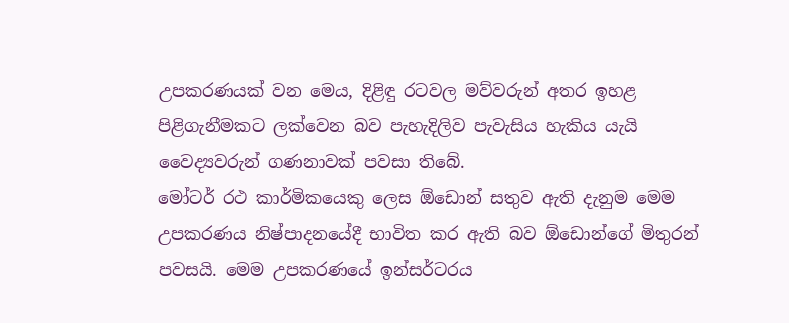උපකරණයක් වන මෙය, දිළිඳු රටවල මව්වරුන් අතර ඉහළ පිළිගැනීමකට ලක්වෙන බව පැහැදිලිව පැවැසිය හැකිය යැයි වෛද්‍යවරුන් ගණනාවක් පවසා තිබේ.
මෝටර් රථ කාර්මිකයෙකු ලෙස ඕඩොන් සතුව ඇති දැනුම මෙම උපකරණය නිෂ්පාදනයේදී භාවිත කර ඇති බව ඕඩොන්ගේ මිතුරන් පවසයි. මෙම උපකරණයේ ඉන්සර්ටරය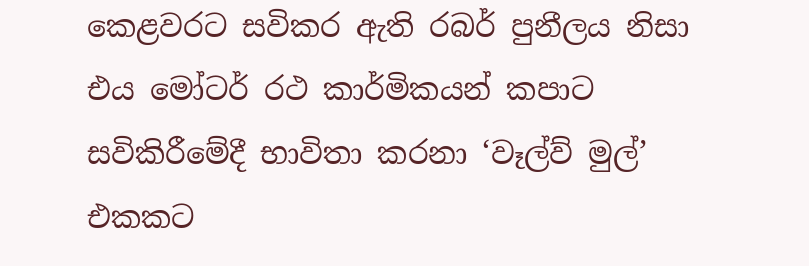කෙළවරට සවිකර ඇති රබර් පුනීලය නිසා එය මෝටර් රථ කාර්මිකයන් කපාට සවිකිරීමේදී භාවිතා කරනා ‘වෑල්ව් මුල්’ එකකට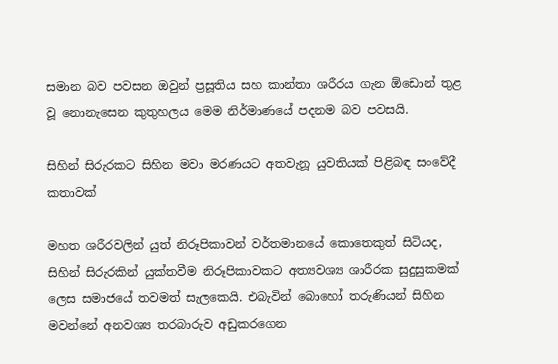සමාන බව පවසන ඔවුන් ප්‍රසූතිය සහ කාන්තා ශරීරය ගැන ඕඩොන් තුළ වූ නොනැසෙන කුතුහලය මෙම නිර්මාණයේ පදනම බව පවසයි.

සිහින් සිරුරකට සිහින මවා මරණයට අතවැනූ යුවතියක් පිළිබඳ සංවේදී කතාවක්

මහත ශරීරවලින් යුත් නිරූපිකාවන් වර්තමානයේ කොතෙකුත් සිටියද, සිහින් සිරුරකින් යුක්තවීම නිරූපිකාවකට අත්‍යවශ්‍ය ශාරීරක සුදුසුකමක් ලෙස සමාජයේ තවමත් සැලකෙයි. එබැවින් බොහෝ තරුණියන් සිහින මවන්නේ අනවශ්‍ය තරබාරුව අඩුකරගෙන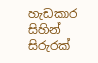හැඩකාර සිහින් සිරුරක්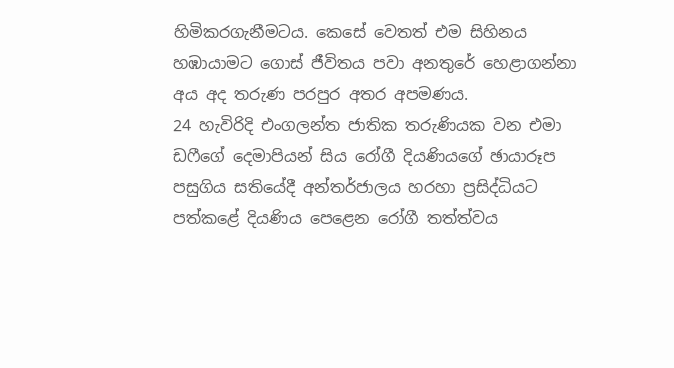හිමිකරගැනීමටය. කෙසේ වෙතත් එම සිහිනය හඹායාමට ගොස් ජීවිතය පවා අනතුරේ හෙළාගන්නා අය අද තරුණ පරපුර අතර අපමණය.
24 හැවිරිදි එංගලන්ත ජාතික තරුණියක වන එමා ඩෆීගේ දෙමාපියන් සිය රෝගී දියණියගේ ඡායාරූප පසුගිය සතියේදී අන්තර්ජාලය හරහා ප්‍රසිද්ධියට පත්කළේ දියණිය පෙළෙන රෝගී තත්ත්වය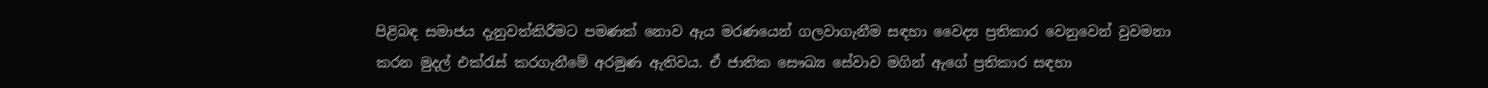පිළිබඳ සමාජය දැනුවත්කිරීමට පමණක් නොව ඇය මරණයෙන් ගලවාගැනීම සඳහා වෛද්‍ය ප්‍රතිකාර වෙනුවෙන් වුවමනා කරන මුදල් එක්රැස් කරගැනීමේ අරමුණ ඇතිවය. ඒ ජාතික සෞඛ්‍ය සේවාව මගින් ඇගේ ප්‍රතිකාර සඳහා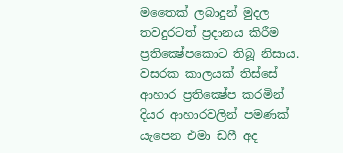මතෛක් ලබාදුන් මුදල තවදුරටත් ප්‍රදානය කිරීම ප්‍රතික්‍ෂේපකොට තිබූ නිසාය. වසරක කාලයක් තිස්සේ ආහාර ප්‍රතික්‍ෂේප කරමින් දියර ආහාරවලින් පමණක් යැපෙන එමා ඩෆී අද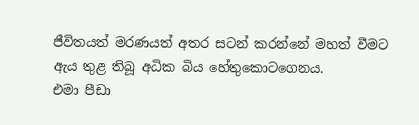ජීවිතයත් මරණයත් අතර සටන් කරන්නේ මහත් වීමට ඇය තුළ තිබූ අධික බිය හේතුකොටගෙනය.
එමා පීඩා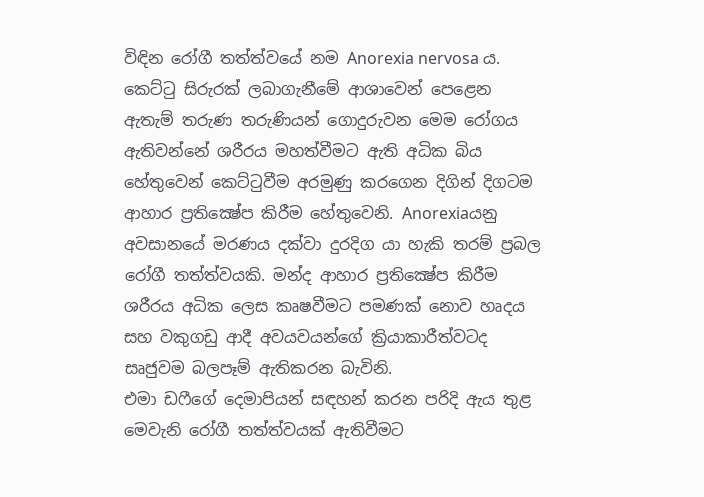විඳින රෝගී තත්ත්වයේ නම Anorexia nervosa ය. කෙට්ටු සිරුරක් ලබාගැනීමේ ආශාවෙන් පෙළෙන ඇතැම් තරුණ තරුණියන් ගොදුරුවන මෙම රෝගය ඇතිවන්නේ ශරීරය මහත්වීමට ඇති අධික බිය හේතුවෙන් කෙට්ටුවීම අරමුණු කරගෙන දිගින් දිගටම ආහාර ප්‍රතික්‍ෂේප කිරීම හේතුවෙනි. Anorexiaයනු අවසානයේ මරණය දක්වා දුරදිග යා හැකි තරම් ප්‍රබල රෝගී තත්ත්වයකි. මන්ද ආහාර ප්‍රතික්‍ෂේප කිරීම ශරීරය අධික ලෙස කෘෂවීමට පමණක් නොව හෘදය සහ වකුගඩු ආදී අවයවයන්ගේ ක්‍රියාකාරීත්වටද සෘජුවම බලපෑම් ඇතිකරන බැවිනි.
එමා ඩෆීගේ දෙමාපියන් සඳහන් කරන පරිදි ඇය තුළ මෙවැනි රෝගී තත්ත්වයක් ඇතිවීමට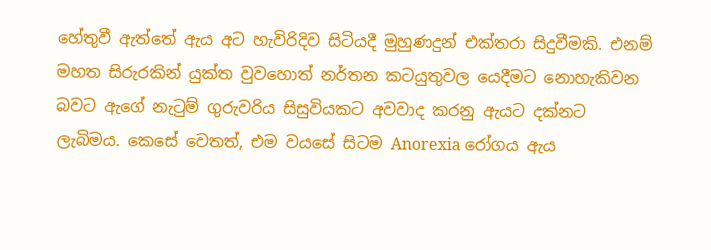හේතුවී ඇත්තේ ඇය අට හැවිරිදිව සිටියදී මුහුණදුන් එක්තරා සිදුවීමකි. එනම් මහත සිරුරකින් යුක්ත වුවහොත් නර්තන කටයුතුවල යෙදීමට නොහැකිවන බවට ඇගේ නැටුම් ගුරුවරිය සිසුවියකට අවවාද කරනු ඇයට දක්නට ලැබිමය. කෙසේ වෙතත්, එම වයසේ සිටම Anorexia රෝගය ඇය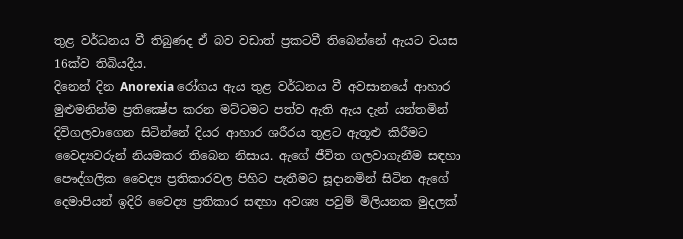තුළ වර්ධනය වී තිබුණද ඒ බව වඩාත් ප්‍රකටවී තිබෙන්නේ ඇයට වයස 16ක්ව තිබියදීය.
දිනෙන් දින Anorexia රෝගය ඇය තුළ වර්ධනය වී අවසානයේ ආහාර මුළුමනින්ම ප්‍රතික්‍ෂේප කරන මට්ටමට පත්ව ඇති ඇය දැන් යන්තමින් දිවිගලවාගෙන සිටින්නේ දියර ආහාර ශරීරය තුළට ඇතූළු කිරීමට වෛද්‍යවරුන් නියමකර තිබෙන නිසාය. ඇගේ ජීවිත ගලවාගැනීම සඳහා පෞද්ගලික වෛද්‍ය ප්‍රතිකාරවල පිහිට පැතීමට සූදානමින් සිටින ඇගේ දෙමාපියන් ඉදිරි වෛද්‍ය ප්‍රතිකාර සඳහා අවශ්‍ය පවුම් මිලියනක මුදලක්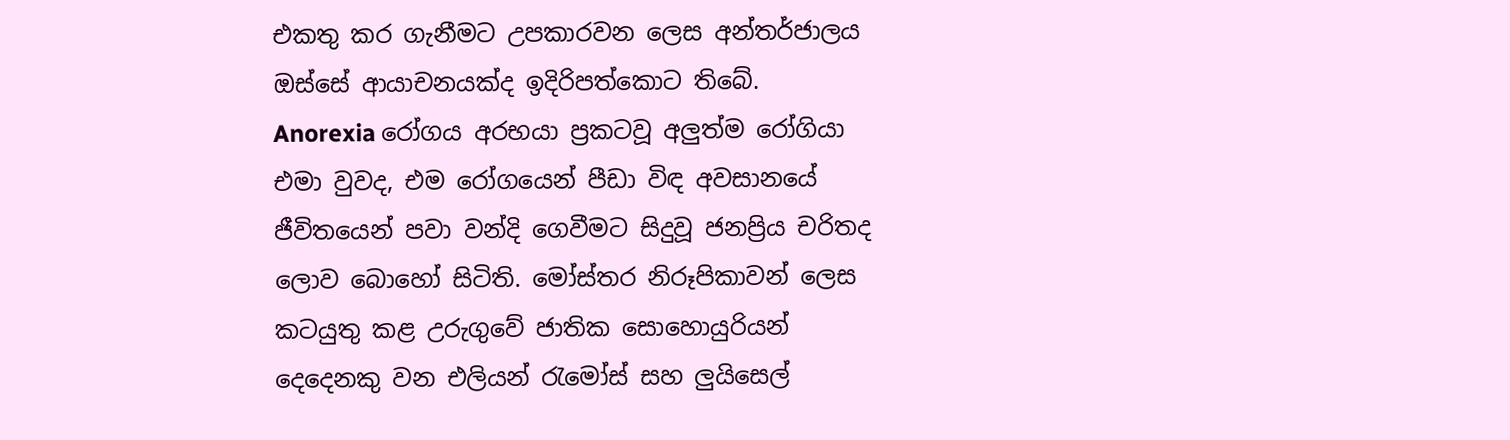එකතු කර ගැනීමට උපකාරවන ලෙස අන්තර්ජාලය ඔස්සේ ආයාචනයක්ද ඉදිරිපත්කොට තිබේ.
Anorexia රෝගය අරභයා ප්‍රකටවූ අලුත්ම රෝගියා එමා වුවද, එම රෝගයෙන් පීඩා විඳ අවසානයේ ජීවිතයෙන් පවා වන්දි ගෙවීමට සිදුවූ ජනප්‍රිය චරිතද ලොව බොහෝ සිටිති. මෝස්තර නිරූපිකාවන් ලෙස කටයුතු කළ උරුගුවේ ජාතික සොහොයුරියන් දෙදෙනකු වන එලියන් රැමෝස් සහ ලුයිසෙල්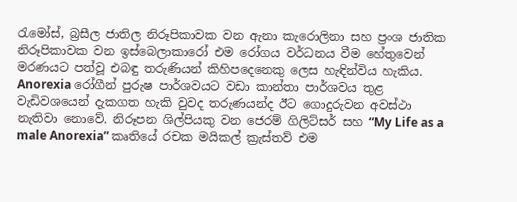රැමෝස්, බ්‍රසීල ජාතිල නිරූපිකාවක වන ඇනා කැරොලිනා සහ ප්‍රංශ ජාතික නිරූපිකාවක වන ඉස්බෙලාකාරෝ එම රෝගය වර්ධනය වීම හේතුවෙන් මරණයට පත්වූ එබඳු තරුණියන් කිහිපදෙනෙකු ලෙස හැඳින්විය හැකිය. Anorexia රෝගීන් පුරුෂ පාර්ශවයට වඩා කාන්තා පාර්ශවය තුළ වැඩිවශයෙන් දැකගත හැකි වුවද තරුණයන්ද ඊට ගොදුරුවන අවස්ථා නැතිවා නොවේ. නිරූපන ශිල්පියකු වන ජෙරම් ගිලිට්සර් සහ “My Life as a male Anorexia” කෘතියේ රචක මයිකල් ක්‍රැස්තව් එම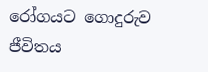රෝගයට ගොදුරුව ජීවිතය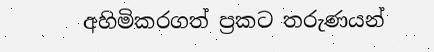අහිමිකරගත් ප්‍රකට තරුණයන්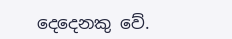දෙදෙනකු වේ.